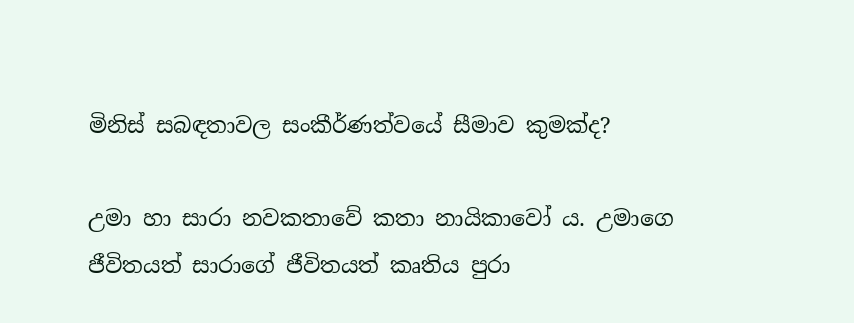මිනිස් සබඳතාවල සංකීර්ණත්වයේ සීමාව කුමක්ද?

උමා හා සාරා නවකතාවේ කතා නායිකාවෝ ය. උමාගෙ ජීවිතයත් සාරාගේ ජීවිතයත් කෘතිය පුරා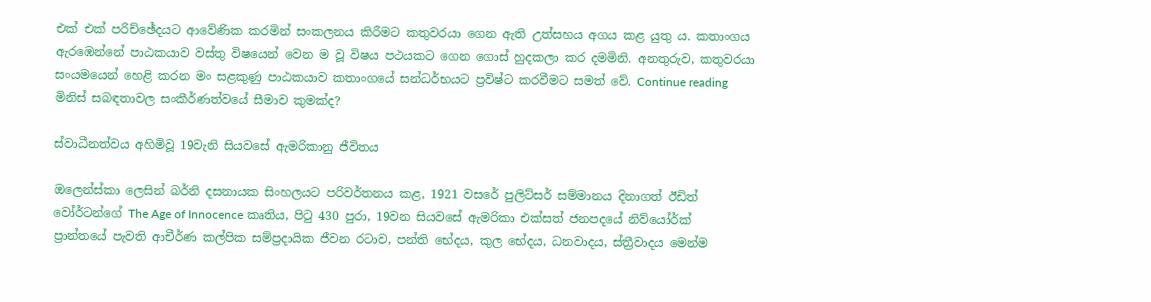එක් එක් පරිච්ඡේදයට ආවේණික කරමින් සංකලනය කිරීමට කතුවරයා ගෙන ඇති උත්සහය අගය කළ යුතු ය. කතාංගය ඇරඹෙන්නේ පාඨකයාව වස්තු විෂයෙන් වෙන ම වූ විෂය පථයකට ගෙන ගොස් හුදකලා කර දමමිනි. අනතුරුව, කතුවරයා සංයමයෙන් හෙළි කරන මං සළකුණු පාඨකයාව කතාංගයේ සන්ධර්භයට ප්‍රවිෂ්ට කරවීමට සමත් වේ. Continue reading මිනිස් සබඳතාවල සංකීර්ණත්වයේ සීමාව කුමක්ද?

ස්වාධීනත්වය අහිමිවූ 19වැනි සියවසේ ඇමරිකානු ජීවිතය

ඔලෙන්ස්කා ලෙසින් බර්නි දසනායක සිංහලයට පරිවර්තනය කළ, 1921 වසරේ පුලිට්සර් සම්මානය දිනාගත් ඊඩිත් වෝර්ටන්ගේ The Age of Innocence කෘතිය, පිටු 430 පුරා, 19වන සියවසේ ඇමරිකා එක්සත් ජනපදයේ නිව්යෝර්ක් ප්‍රාන්තයේ පැවති ආචීර්ණ කල්පික සම්ප්‍රදායික ජීවන රටාව, පන්ති භේදය, කුල භේදය, ධනවාදය, ස්ත්‍රීවාදය මෙන්ම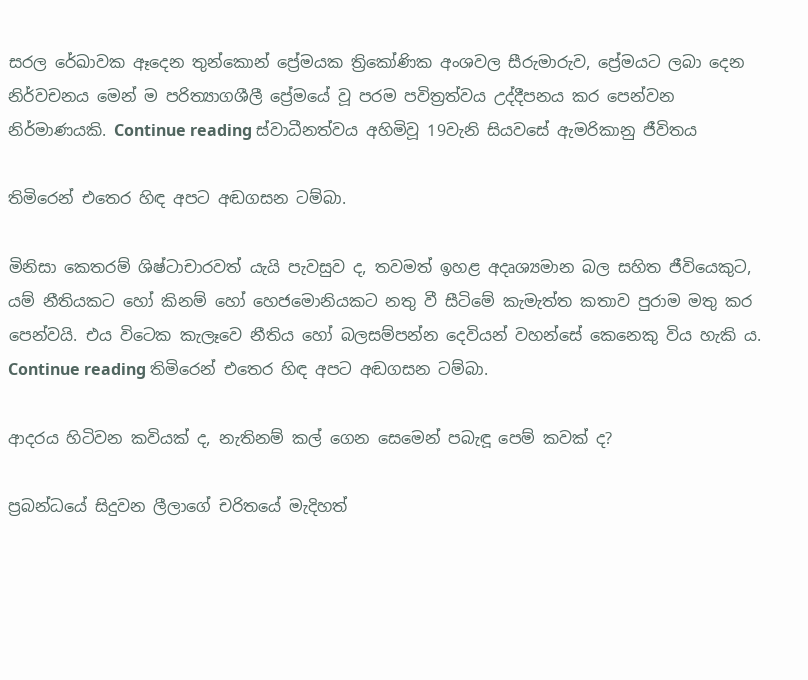සරල රේඛාවක ඈදෙන තුන්කොන් ප්‍රේමයක ත්‍රිකෝණික අංශවල සීරුමාරුව, ප්‍රේමයට ලබා දෙන නිර්වචනය මෙන් ම පරිත්‍යාගශීලී ප්‍රේමයේ වූ පරම පවිත්‍රත්වය උද්දීපනය කර පෙන්වන නිර්මාණයකි. Continue reading ස්වාධීනත්වය අහිමිවූ 19වැනි සියවසේ ඇමරිකානු ජීවිතය

තිමිරෙන් එතෙර හිඳ අපට අඬගසන ටම්බා.

මිනිසා කෙතරම් ශිෂ්ටාචාරවත් යැයි පැවසුව ද, තවමත් ඉහළ අදෘශ්‍යමාන බල සහිත ජීවියෙකුට, යම් නීතියකට හෝ කිනම් හෝ හෙජමොනියකට නතු වී සීටිමේ කැමැත්ත කතාව පුරාම මතු කර පෙන්වයි. එය විටෙක කැලෑවෙ නීතිය හෝ බලසම්පන්න දෙවියන් වහන්සේ කෙනෙකු විය හැකි ය. Continue reading තිමිරෙන් එතෙර හිඳ අපට අඬගසන ටම්බා.

ආදරය හිටිවන කවියක් ද, නැතිනම් කල් ගෙන සෙමෙන් පබැඳූ පෙම් කවක් ද?

ප්‍රබන්ධයේ සිදුවන ලීලාගේ චරිතයේ මැදිහත්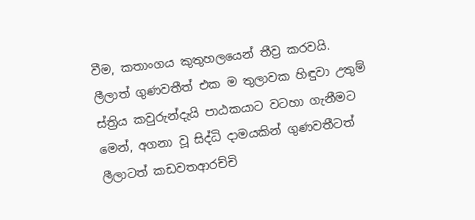වීම, කතාංගය කුතුහලයෙන් තීව්‍ර කරවයි. ලීලාත් ගුණවතීත් එක ම තුලාවක හිඳුවා උතුම් ස්ත්‍රිය කවුරුන්දැයි පාඨකයාට වටහා ගැනීමට මෙන්, අගනා වූ සිද්ධි දාමයකින් ගුණවතීටත් ලීලාටත් කඩවතආරච්චි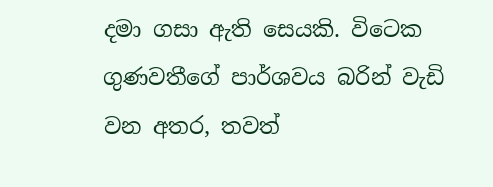දමා ගසා ඇති සෙයකි. විටෙක ගුණවතීගේ පාර්ශවය බරින් වැඩි වන අතර, තවත්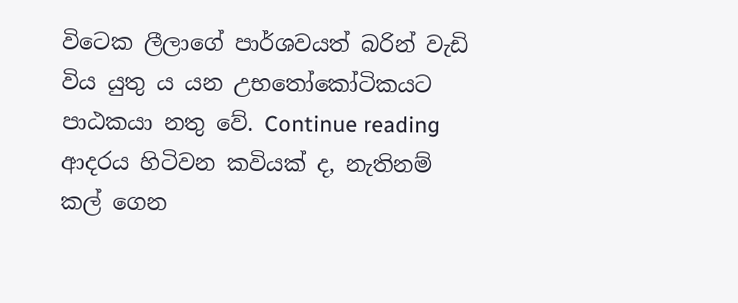විටෙක ලීලාගේ පාර්ශවයත් බරින් වැඩි විය යුතු ය යන උභතෝකෝටිකයට පාඨකයා නතු වේ. Continue reading ආදරය හිටිවන කවියක් ද, නැතිනම් කල් ගෙන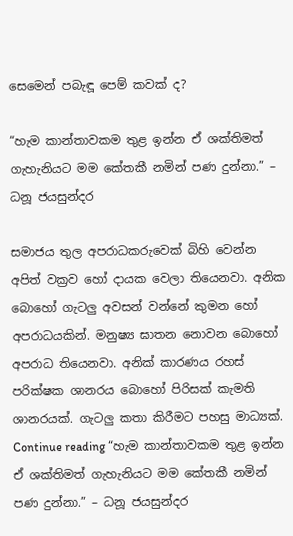සෙමෙන් පබැඳූ පෙම් කවක් ද?

“හැම කාන්තාවකම තුළ ඉන්න ඒ ශක්තිමත් ගැහැනියට මම කේතකී නමින් පණ දුන්නා.” – ධනූ ජයසුන්දර

සමාජය තුල අපරාධකරුවෙක් බිහි වෙන්න අපිත් වක්‍රව හෝ දායක වෙලා තියෙනවා. අනික බොහෝ ගැටලු අවසන් වන්නේ කුමන හෝ අපරාධයකින්. මනුෂ්‍ය ඝාතන නොවන බොහෝ අපරාධ තියෙනවා. අනික් කාරණය රහස් පරික්ෂක ශානරය බොහෝ පිරිසක් කැමති ශානරයක්. ගැටලු කතා කිරීමට පහසු මාධ්‍යක්. Continue reading “හැම කාන්තාවකම තුළ ඉන්න ඒ ශක්තිමත් ගැහැනියට මම කේතකී නමින් පණ දුන්නා.” – ධනූ ජයසුන්දර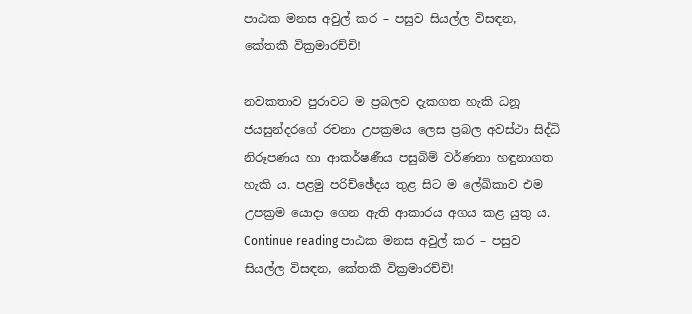පාඨක මනස අවුල් කර – පසුව සියල්ල විසඳන, කේතකී වික්‍රමාරච්චි!

නවකතාව පුරාවට ම ප්‍රබලව දැකගත හැකි ධනූ ජයසුන්දරගේ රචනා උපක්‍රමය ලෙස ප්‍රබල අවස්ථා සිද්ධි නිරූපණය හා ආකර්ෂණීය පසුබිම් වර්ණනා හඳුනාගත හැකි ය. පළමු පරිච්ඡේදය තුළ සිට ම ලේඛිකාව එම උපක්‍රම යොදා ගෙන ඇති ආකාරය අගය කළ යුතු ය. Continue reading පාඨක මනස අවුල් කර – පසුව සියල්ල විසඳන, කේතකී වික්‍රමාරච්චි!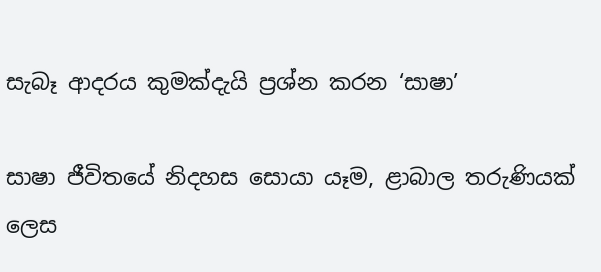සැබෑ ආදරය කුමක්දැයි ප්‍රශ්න කරන ‘සාෂා’

සාෂා ජීවිතයේ නිදහස සොයා යෑම, ළාබාල තරුණියක් ලෙස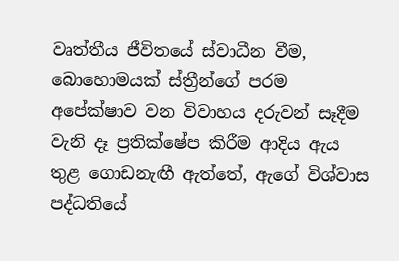වෘත්තීය ජීවිතයේ ස්වාධීන වීම, බොහොමයක් ස්ත්‍රීන්ගේ පරම අපේක්ෂාව වන විවාහය දරුවන් සෑදීම වැනි දෑ ප්‍රතික්ෂේප කිරීම ආදිය ඇය තුළ ගොඩනැඟී ඇත්තේ, ඇගේ විශ්වාස පද්ධතියේ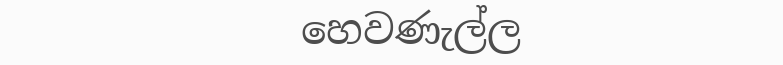හෙවණැල්ල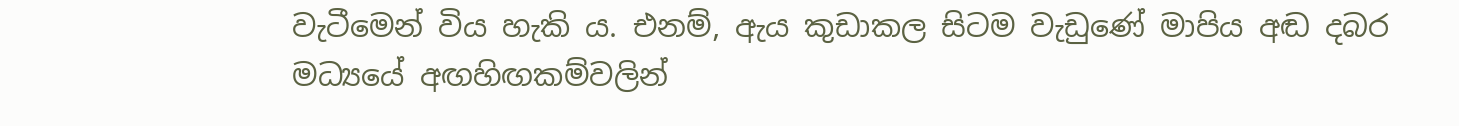වැටීමෙන් විය හැකි ය. එනම්, ඇය කුඩාකල සිටම වැඩුණේ මාපිය අඬ දබර මධ්‍යයේ අඟහිඟකම්වලින්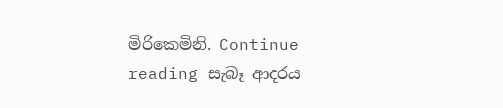මිරිකෙමිනි. Continue reading සැබෑ ආදරය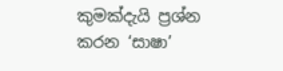කුමක්දැයි ප්‍රශ්න කරන ‘සාෂා’